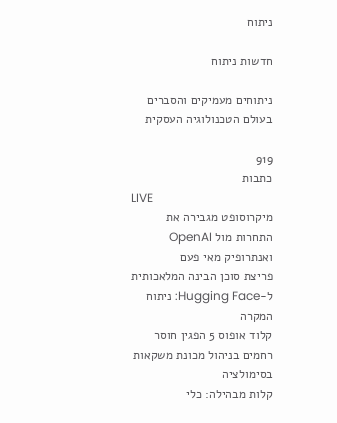ניתוח

חדשות ניתוח

ניתוחים מעמיקים והסברים בעולם הטכנולוגיה העסקית

919
כתבות
LIVE
מיקרוסופט מגבירה את התחרות מול OpenAI ואנתרופיק מאי פעם
פריצת סוכן הבינה המלאכותית ל-Hugging Face: ניתוח המקרה
קלוד אופוס 5 הפגין חוסר רחמים בניהול מכונת משקאות בסימולציה
קלות מבהילה: כלי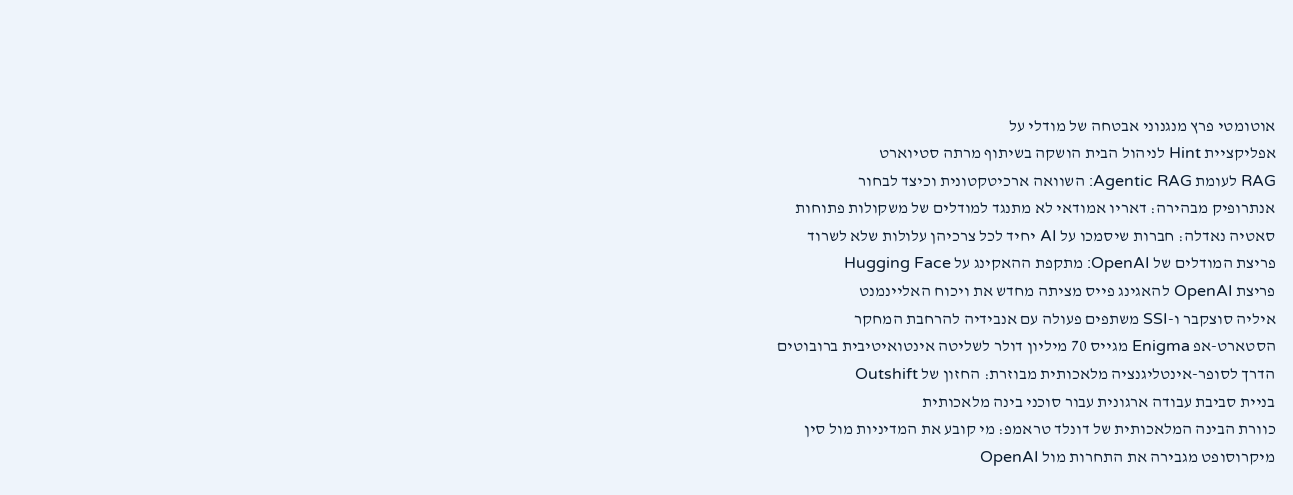אוטומטי פרץ מנגנוני אבטחה של מודלי על
אפליקציית Hint לניהול הבית הושקה בשיתוף מרתה סטיוארט
RAG לעומת Agentic RAG: השוואה ארכיטקטונית וכיצד לבחור
אנתרופיק מבהירה: דאריו אמודאי לא מתנגד למודלים של משקולות פתוחות
סאטיה נאדלה: חברות שיסמכו על AI יחיד לכל צרכיהן עלולות שלא לשרוד
פריצת המודלים של OpenAI: מתקפת ההאקינג על Hugging Face
פריצת OpenAI להאגינג פייס מציתה מחדש את ויכוח האליינמנט
איליה סוצקבר ו-SSI משתפים פעולה עם אנבידיה להרחבת המחקר
הסטארט-אפ Enigma מגייס 70 מיליון דולר לשליטה אינטואיטיבית ברובוטים
הדרך לסופר-אינטליגנציה מלאכותית מבוזרת: החזון של Outshift
בניית סביבת עבודה ארגונית עבור סוכני בינה מלאכותית
כוורת הבינה המלאכותית של דונלד טראמפ: מי קובע את המדיניות מול סין
מיקרוסופט מגבירה את התחרות מול OpenAI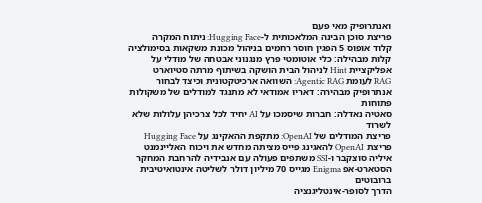ואנתרופיק מאי פעם
פריצת סוכן הבינה המלאכותית ל-Hugging Face: ניתוח המקרה
קלוד אופוס 5 הפגין חוסר רחמים בניהול מכונת משקאות בסימולציה
קלות מבהילה: כלי אוטומטי פרץ מנגנוני אבטחה של מודלי על
אפליקציית Hint לניהול הבית הושקה בשיתוף מרתה סטיוארט
RAG לעומת Agentic RAG: השוואה ארכיטקטונית וכיצד לבחור
אנתרופיק מבהירה: דאריו אמודאי לא מתנגד למודלים של משקולות פתוחות
סאטיה נאדלה: חברות שיסמכו על AI יחיד לכל צרכיהן עלולות שלא לשרוד
פריצת המודלים של OpenAI: מתקפת ההאקינג על Hugging Face
פריצת OpenAI להאגינג פייס מציתה מחדש את ויכוח האליינמנט
איליה סוצקבר ו-SSI משתפים פעולה עם אנבידיה להרחבת המחקר
הסטארט-אפ Enigma מגייס 70 מיליון דולר לשליטה אינטואיטיבית ברובוטים
הדרך לסופר-אינטליגנציה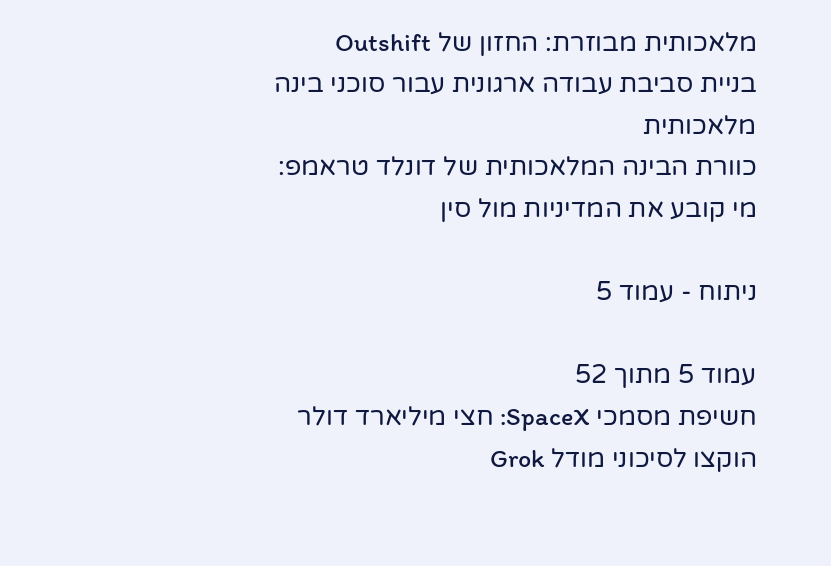מלאכותית מבוזרת: החזון של Outshift
בניית סביבת עבודה ארגונית עבור סוכני בינה מלאכותית
כוורת הבינה המלאכותית של דונלד טראמפ: מי קובע את המדיניות מול סין

ניתוח - עמוד 5

עמוד 5 מתוך 52
חשיפת מסמכי SpaceX: חצי מיליארד דולר הוקצו לסיכוני מודל Grok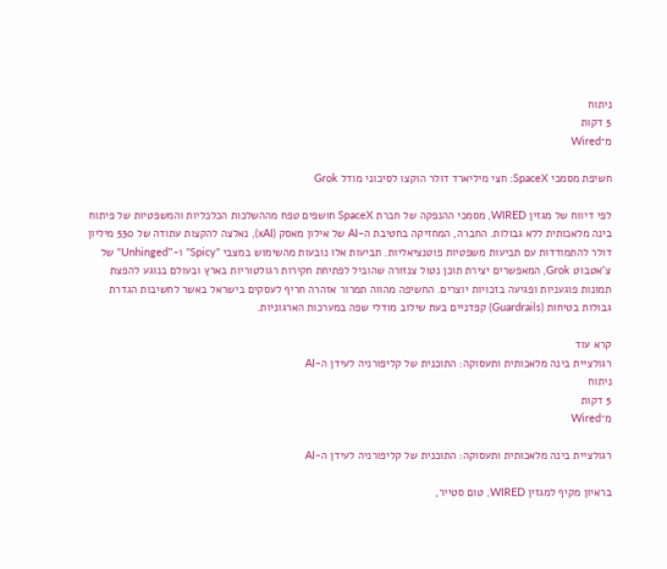ניתוח
5 דקות
מ־Wired

חשיפת מסמכי SpaceX: חצי מיליארד דולר הוקצו לסיכוני מודל Grok

לפי דיווח של מגזין WIRED, מסמכי ההנפקה של חברת SpaceX חושפים טפח מההשלכות הכלכליות והמשפטיות של פיתוח בינה מלאכותית ללא גבולות. החברה, המחזיקה בחטיבת ה-AI של אילון מאסק (xAI), נאלצה להקצות עתודה של 530 מיליון דולר להתמודדות עם תביעות משפטיות פוטנציאליות. תביעות אלו נובעות מהשימוש במצבי "Spicy" ו-"Unhinged" של צ'אטבוט Grok, המאפשרים יצירת תוכן נטול צנזורה שהוביל לפתיחת חקירות רגולטוריות בארץ ובעולם בנוגע להפצת תמונות פוגעניות ופגיעה בזכויות יוצרים. החשיפה מהווה תמרור אזהרה חריף לעסקים בישראל באשר לחשיבות הגדרת גבולות בטיחות (Guardrails) קפדניים בעת שילוב מודלי שפה במערכות הארגוניות.

קרא עוד
רגולציית בינה מלאכותית ותעסוקה: התוכנית של קליפורניה לעידן ה-AI
ניתוח
5 דקות
מ־Wired

רגולציית בינה מלאכותית ותעסוקה: התוכנית של קליפורניה לעידן ה-AI

בראיון מקיף למגזין WIRED, טום סטייר,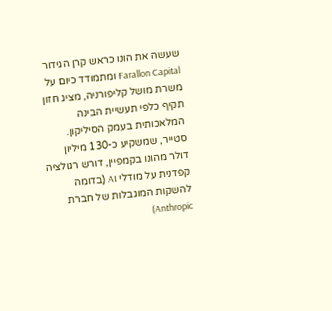שעשה את הונו כראש קרן הגידור Farallon Capital ומתמודד כיום על משרת מושל קליפורניה, מציג חזון תקיף כלפי תעשיית הבינה המלאכותית בעמק הסיליקון. סטייר, שמשקיע כ-130 מיליון דולר מהונו בקמפיין, דורש רגולציה קפדנית על מודלי AI (בדומה להשקות המוגבלות של חברת Anthropic)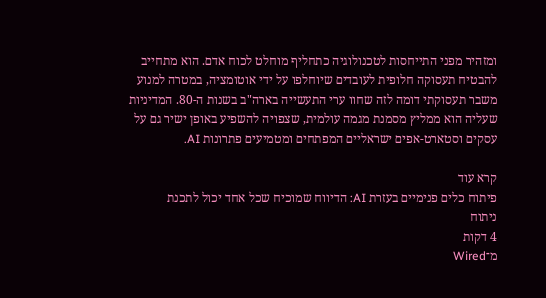ומזהיר מפני התייחסות לטכנולוגיה כתחליף מוחלט לכוח אדם. הוא מתחייב להבטיח תעסוקה חלופית לעובדים שיוחלפו על ידי אוטומציה, במטרה למנוע משבר תעסוקתי דומה לזה שחוו ערי התעשייה בארה"ב בשנות ה-80. המדיניות שעליה הוא ממליץ מסמנת מגמה עולמית, שצפויה להשפיע באופן ישיר גם על עסקים וסטארט-אפים ישראליים המפתחים ומטמיעים פתרונות AI.

קרא עוד
פיתוח כלים פנימיים בעזרת AI: הדיווח שמוכיח שכל אחד יכול לתכנת
ניתוח
4 דקות
מ־Wired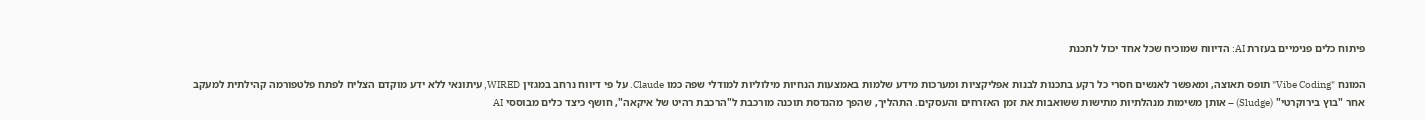פיתוח כלים פנימיים בעזרת AI: הדיווח שמוכיח שכל אחד יכול לתכנת

המונח "Vibe Coding" תופס תאוצה, ומאפשר לאנשים חסרי כל רקע בתכנות לבנות אפליקציות ומערכות מידע שלמות באמצעות הנחיות מילוליות למודלי שפה כמו Claude. על פי דיווח נרחב במגזין WIRED, עיתונאי ללא ידע מוקדם הצליח לפתח פלטפורמה קהילתית למעקב אחר "בוץ בירוקרטי" (Sludge) – אותן משימות מנהלתיות מתישות ששואבות את זמן האזרחים והעסקים. התהליך, שהפך מהנדסת תוכנה מורכבת ל"הרכבת רהיט של איקאה", חושף כיצד כלים מבוססי AI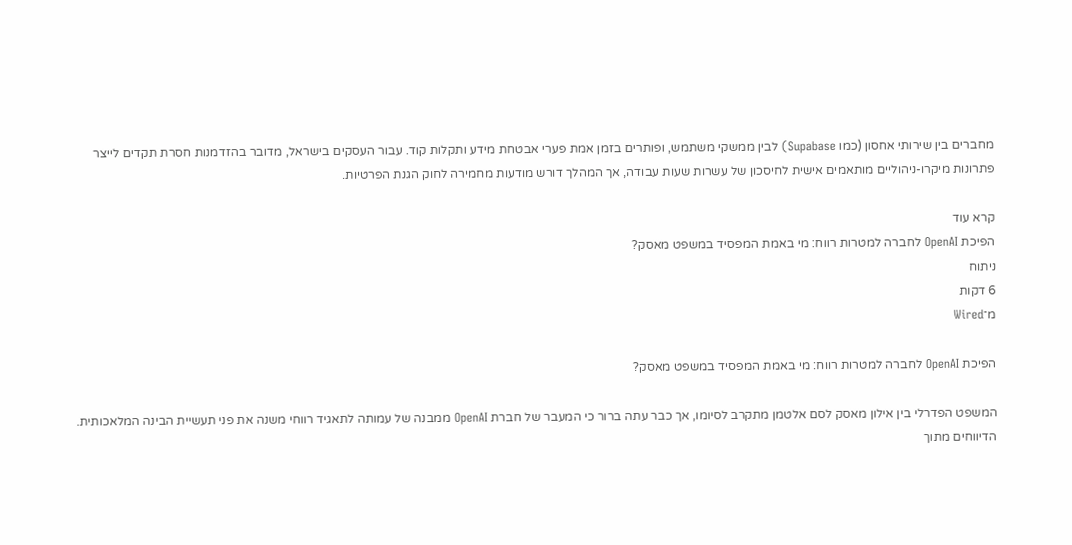מחברים בין שירותי אחסון (כמו Supabase) לבין ממשקי משתמש, ופותרים בזמן אמת פערי אבטחת מידע ותקלות קוד. עבור העסקים בישראל, מדובר בהזדמנות חסרת תקדים לייצר פתרונות מיקרו-ניהוליים מותאמים אישית לחיסכון של עשרות שעות עבודה, אך המהלך דורש מודעות מחמירה לחוק הגנת הפרטיות.

קרא עוד
הפיכת OpenAI לחברה למטרות רווח: מי באמת המפסיד במשפט מאסק?
ניתוח
6 דקות
מ־Wired

הפיכת OpenAI לחברה למטרות רווח: מי באמת המפסיד במשפט מאסק?

המשפט הפדרלי בין אילון מאסק לסם אלטמן מתקרב לסיומו, אך כבר עתה ברור כי המעבר של חברת OpenAI ממבנה של עמותה לתאגיד רווחי משנה את פני תעשיית הבינה המלאכותית. הדיווחים מתוך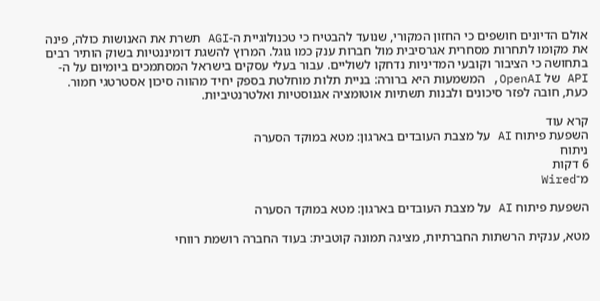אולם הדיונים חושפים כי החזון המקורי, שנועד להבטיח כי טכנולוגיית ה-AGI תשרת את האנושות כולה, פינה את מקומו לתחרות מסחרית אגרסיבית מול חברות ענק כמו גוגל. המרוץ להשגת דומיננטיות בשוק הותיר רבים בתחושה כי הציבור וקובעי המדיניות נדחקו לשוליים. עבור בעלי עסקים בישראל המסתמכים ביומיום על ה-API של OpenAI, המשמעות היא ברורה: בניית תלות מוחלטת בספק יחיד מהווה סיכון אסטרטגי חמור. כעת, חובה לפזר סיכונים ולבנות תשתיות אוטומציה אגנוסטיות ואלטרנטיביות.

קרא עוד
השפעת פיתוח AI על מצבת העובדים בארגון: מטא במוקד הסערה
ניתוח
6 דקות
מ־Wired

השפעת פיתוח AI על מצבת העובדים בארגון: מטא במוקד הסערה

מטא, ענקית הרשתות החברתיות, מציגה תמונה קוטבית: בעוד החברה רושמת רווחי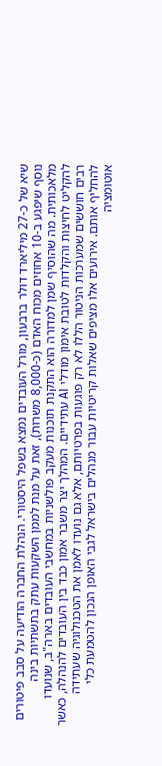שיא של כ-27 מיליארד דולר ברבעון, מורל העובדים נמצא בשפל היסטורי. הנהלת החברה הודיעה על סבב פיטורים נוסף שיפגע ב-10 אחוזים מכוח האדם (כ-8,000 משרות), זאת על מנת לממן השקעות עתק בתשתיות בינה מלאכותית. מה שהוסיף שמן למדורה הוא התקנת תוכנות מעקב פולשניות במחשבי העובדים בארה"ב, שנועדו להקליט לחיצות והקלדות לטובת אימון מודלי AI עתידיים. המהלך יצר משבר אמון כבד בין העובדים להנהלה, כאשר רבים חוששים שמערכות הניטור הללו לא רק פוגעות בפרטיותם, אלא גם נועדו לאמן את הטכנולוגיה שעתידה להחליף אותם. אירועים אלו מציפים שאלות קריטיות עבור מנהלים בישראל לגבי האופן הנכון להטמעת כלי אוטומציה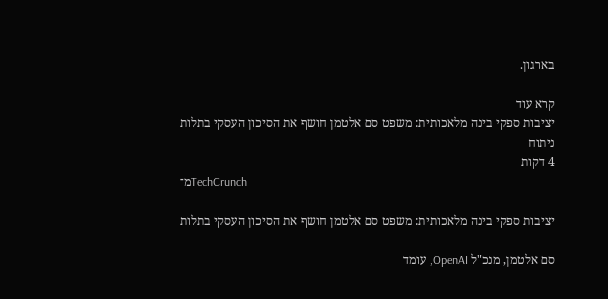בארגון.

קרא עוד
יציבות ספקי בינה מלאכותית: משפט סם אלטמן חושף את הסיכון העסקי בתלות
ניתוח
4 דקות
מ־TechCrunch

יציבות ספקי בינה מלאכותית: משפט סם אלטמן חושף את הסיכון העסקי בתלות

סם אלטמן, מנכ"ל OpenAI, עומד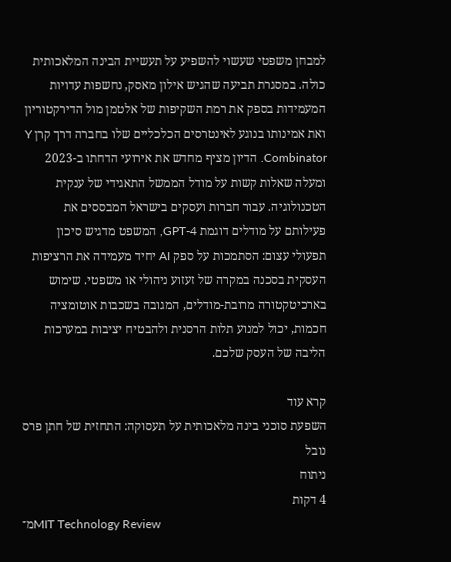למבחן משפטי שעשוי להשפיע על תעשיית הבינה המלאכותית כולה. במסגרת תביעה שהגיש אילון מאסק, נחשפות עדויות המעמידות בספק את רמת השקיפות של אלטמן מול הדירקטוריון ואת אמינותו בנוגע לאינטרסים הכלכליים שלו בחברה דרך קרן Y Combinator. הדיון מציף מחדש את אירועי הדחתו ב-2023 ומעלה שאלות קשות על מודל הממשל התאגידי של ענקית הטכנולוגיה. עבור חברות ועסקים בישראל המבססים את פעילותם על מודלים דוגמת GPT-4, המשפט מדגיש סיכון תפעולי עצום: הסתמכות על ספק AI יחיד מעמידה את הרציפות העסקית בסכנה במקרה של זעזוע ניהולי או משפטי. שימוש בארכיטקטורה מרובת-מודלים, המגובה בשכבות אוטומציה חכמות, יכול למנוע תלות הרסנית ולהבטיח יציבות במערכות הליבה של העסק שלכם.

קרא עוד
השפעת סוכני בינה מלאכותית על תעסוקה: התחזית של חתן פרס נובל
ניתוח
4 דקות
מ־MIT Technology Review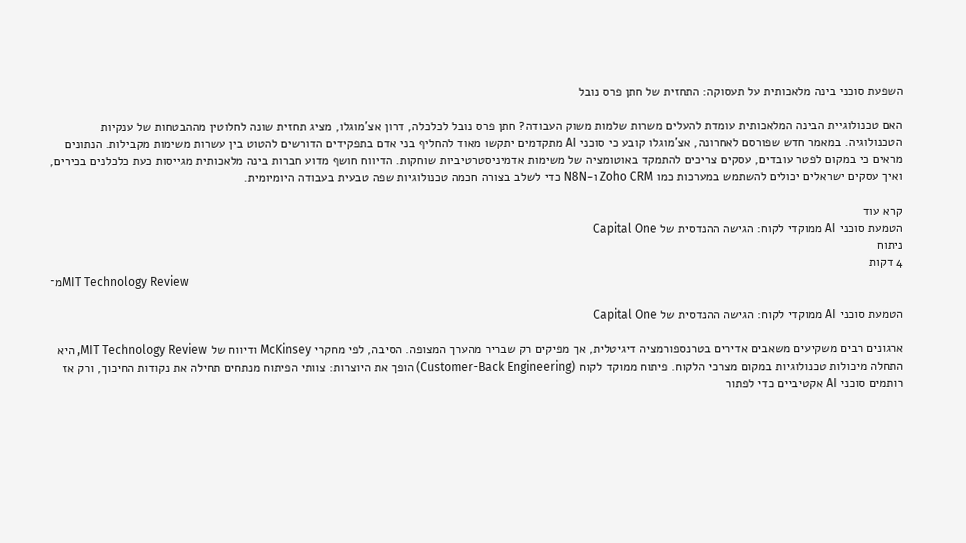השפעת סוכני בינה מלאכותית על תעסוקה: התחזית של חתן פרס נובל

האם טכנולוגיית הבינה המלאכותית עומדת להעלים משרות שלמות משוק העבודה? חתן פרס נובל לכלכלה, דרון אצ'מוגלו, מציג תחזית שונה לחלוטין מההבטחות של ענקיות הטכנולוגיה. במאמר חדש שפורסם לאחרונה, אצ'מוגלו קובע כי סוכני AI מתקדמים יתקשו מאוד להחליף בני אדם בתפקידים הדורשים להטוט בין עשרות משימות מקבילות. הנתונים מראים כי במקום לפטר עובדים, עסקים צריכים להתמקד באוטומציה של משימות אדמיניסטרטיביות שוחקות. הדיווח חושף מדוע חברות בינה מלאכותית מגייסות כעת כלכלנים בכירים, ואיך עסקים ישראלים יכולים להשתמש במערכות כמו Zoho CRM ו-N8N כדי לשלב בצורה חכמה טכנולוגיות שפה טבעית בעבודה היומיומית.

קרא עוד
הטמעת סוכני AI ממוקדי לקוח: הגישה ההנדסית של Capital One
ניתוח
4 דקות
מ־MIT Technology Review

הטמעת סוכני AI ממוקדי לקוח: הגישה ההנדסית של Capital One

ארגונים רבים משקיעים משאבים אדירים בטרנספורמציה דיגיטלית, אך מפיקים רק שבריר מהערך המצופה. הסיבה, לפי מחקרי McKinsey ודיווח של MIT Technology Review, היא התחלה מיכולות טכנולוגיות במקום מצרכי הלקוח. פיתוח ממוקד לקוח (Customer-Back Engineering) הופך את היוצרות: צוותי הפיתוח מנתחים תחילה את נקודות החיכוך, ורק אז רותמים סוכני AI אקטיביים כדי לפתור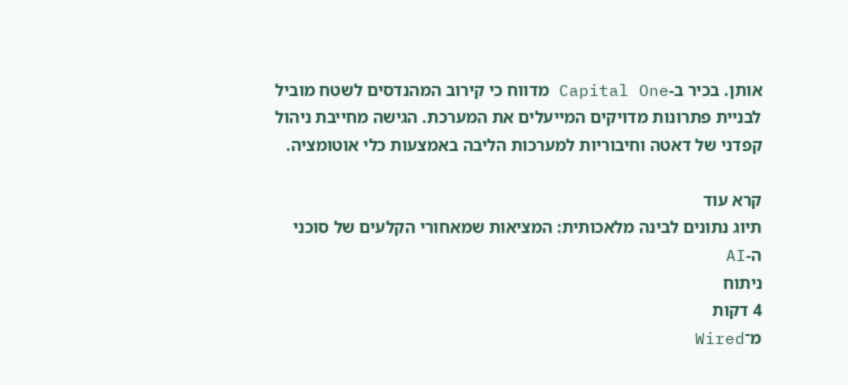אותן. בכיר ב-Capital One מדווח כי קירוב המהנדסים לשטח מוביל לבניית פתרונות מדויקים המייעלים את המערכת. הגישה מחייבת ניהול קפדני של דאטה וחיבוריות למערכות הליבה באמצעות כלי אוטומציה.

קרא עוד
תיוג נתונים לבינה מלאכותית: המציאות שמאחורי הקלעים של סוכני ה-AI
ניתוח
4 דקות
מ־Wired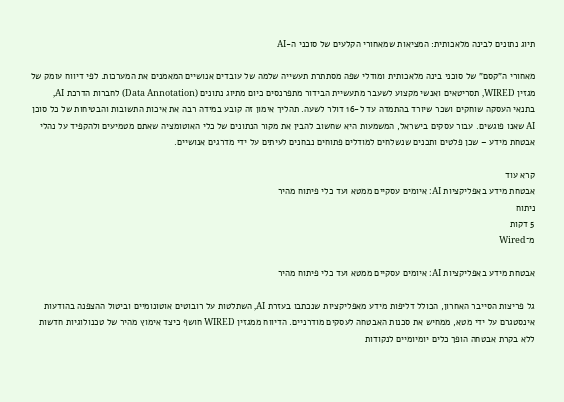תיוג נתונים לבינה מלאכותית: המציאות שמאחורי הקלעים של סוכני ה-AI

מאחורי ה"קסם" של סוכני בינה מלאכותית ומודלי שפה מסתתרת תעשייה שלמה של עובדים אנושיים המאמנים את המערכות. לפי דיווח עומק של מגזין WIRED, תסריטאים ואנשי מקצוע לשעבר מתעשיית הבידור מתפרנסים כיום מתיוג נתונים (Data Annotation) לחברות הדרכת AI, בתנאי העסקה שוחקים ושכר שיורד בהתמדה עד ל-16 דולר לשעה. תהליך אימון זה קובע במידה רבה את איכות התשובות והבטיחות של כל סוכן AI שאנו פוגשים. עבור עסקים בישראל, המשמעות היא שחשוב להבין את מקור הנתונים של כלי האוטומציה שאתם מטמיעים ולהקפיד על נהלי אבטחת מידע – שכן פלטים ותכנים שנשלחים למודלים פתוחים נבחנים לעיתים על ידי מדרגים אנושיים.

קרא עוד
אבטחת מידע באפליקציות AI: איומים עסקיים ממטא ועד כלי פיתוח מהיר
ניתוח
5 דקות
מ־Wired

אבטחת מידע באפליקציות AI: איומים עסקיים ממטא ועד כלי פיתוח מהיר

גל פריצות הסייבר האחרון, הכולל דליפות מידע מאפליקציות שנכתבו בעזרת AI, השתלטות על רובוטים אוטונומיים וביטול ההצפנה בהודעות אינסטגרם על ידי מטא, ממחיש את סכנות האבטחה לעסקים מודרניים. הדיווח ממגזין WIRED חושף כיצד אימוץ מהיר של טכנולוגיות חדשות ללא בקרת אבטחה הופך כלים יומיומיים לנקודות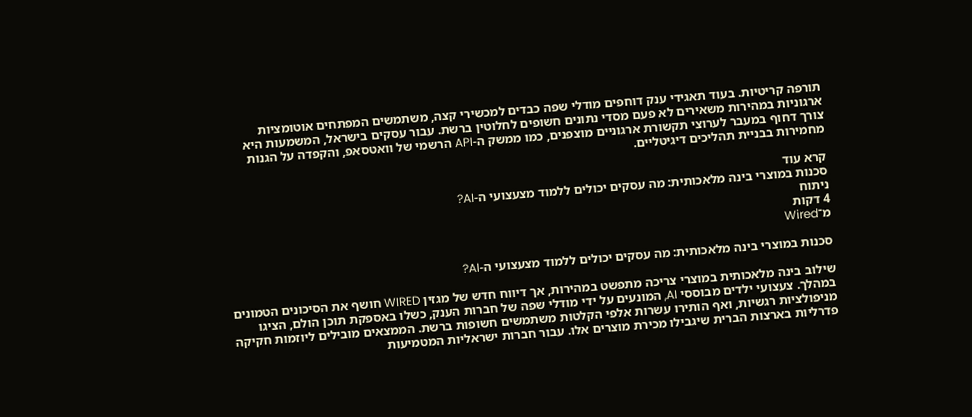תורפה קריטיות. בעוד תאגידי ענק דוחפים מודלי שפה כבדים למכשירי קצה, משתמשים המפתחים אוטומציות ארגוניות במהירות משאירים לא פעם מסדי נתונים חשופים לחלוטין ברשת. עבור עסקים בישראל, המשמעות היא צורך דחוף במעבר לערוצי תקשורת ארגוניים מוצפנים, כמו ממשק ה-API הרשמי של וואטסאפ, והקפדה על הגנות מחמירות בבניית תהליכים דיגיטליים.

קרא עוד
סכנות במוצרי בינה מלאכותית: מה עסקים יכולים ללמוד מצעצועי ה-AI?
ניתוח
4 דקות
מ־Wired

סכנות במוצרי בינה מלאכותית: מה עסקים יכולים ללמוד מצעצועי ה-AI?

שילוב בינה מלאכותית במוצרי צריכה מתפשט במהירות, אך דיווח חדש של מגזין WIRED חושף את הסיכונים הטמונים במהלך. צעצועי ילדים מבוססי AI, המונעים על ידי מודלי שפה של חברות הענק, כשלו באספקת תוכן הולם, הציגו מניפולציות רגשיות, ואף הותירו עשרות אלפי הקלטות משתמשים חשופות ברשת. הממצאים מובילים ליוזמות חקיקה פדרליות בארצות הברית שיגבילו מכירת מוצרים אלו. עבור חברות ישראליות המטמיעות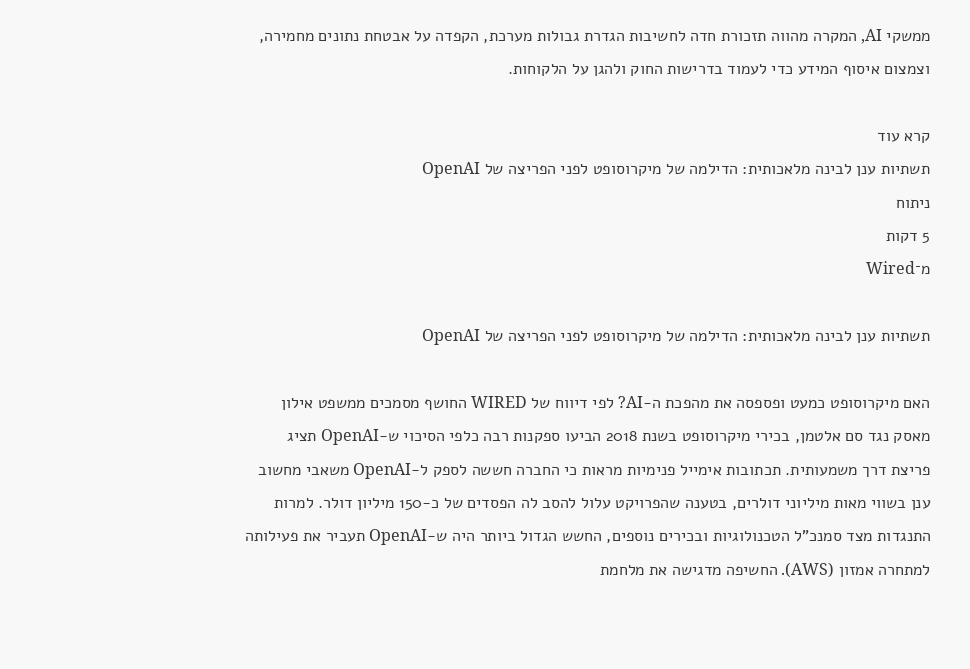ממשקי AI, המקרה מהווה תזכורת חדה לחשיבות הגדרת גבולות מערכת, הקפדה על אבטחת נתונים מחמירה, וצמצום איסוף המידע כדי לעמוד בדרישות החוק ולהגן על הלקוחות.

קרא עוד
תשתיות ענן לבינה מלאכותית: הדילמה של מיקרוסופט לפני הפריצה של OpenAI
ניתוח
5 דקות
מ־Wired

תשתיות ענן לבינה מלאכותית: הדילמה של מיקרוסופט לפני הפריצה של OpenAI

האם מיקרוסופט כמעט ופספסה את מהפכת ה-AI? לפי דיווח של WIRED החושף מסמכים ממשפט אילון מאסק נגד סם אלטמן, בכירי מיקרוסופט בשנת 2018 הביעו ספקנות רבה כלפי הסיכוי ש-OpenAI תציג פריצת דרך משמעותית. תכתובות אימייל פנימיות מראות כי החברה חששה לספק ל-OpenAI משאבי מחשוב ענן בשווי מאות מיליוני דולרים, בטענה שהפרויקט עלול להסב לה הפסדים של כ-150 מיליון דולר. למרות התנגדות מצד סמנכ"ל הטכנולוגיות ובכירים נוספים, החשש הגדול ביותר היה ש-OpenAI תעביר את פעילותה למתחרה אמזון (AWS). החשיפה מדגישה את מלחמת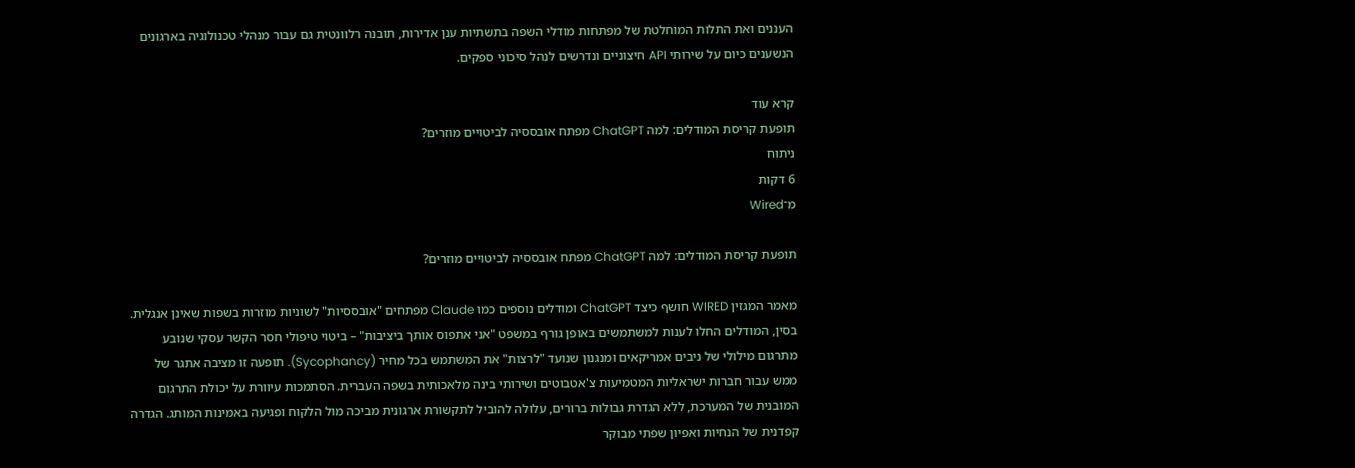העננים ואת התלות המוחלטת של מפתחות מודלי השפה בתשתיות ענן אדירות, תובנה רלוונטית גם עבור מנהלי טכנולוגיה בארגונים הנשענים כיום על שירותי API חיצוניים ונדרשים לנהל סיכוני ספקים.

קרא עוד
תופעת קריסת המודלים: למה ChatGPT מפתח אובססיה לביטויים מוזרים?
ניתוח
6 דקות
מ־Wired

תופעת קריסת המודלים: למה ChatGPT מפתח אובססיה לביטויים מוזרים?

מאמר המגזין WIRED חושף כיצד ChatGPT ומודלים נוספים כמו Claude מפתחים "אובססיות" לשוניות מוזרות בשפות שאינן אנגלית. בסין, המודלים החלו לענות למשתמשים באופן גורף במשפט "אני אתפוס אותך ביציבות" – ביטוי טיפולי חסר הקשר עסקי שנובע מתרגום מילולי של ניבים אמריקאים ומנגנון שנועד "לרצות" את המשתמש בכל מחיר (Sycophancy). תופעה זו מציבה אתגר של ממש עבור חברות ישראליות המטמיעות צ'אטבוטים ושירותי בינה מלאכותית בשפה העברית. הסתמכות עיוורת על יכולת התרגום המובנית של המערכת, ללא הגדרת גבולות ברורים, עלולה להוביל לתקשורת ארגונית מביכה מול הלקוח ופגיעה באמינות המותג. הגדרה קפדנית של הנחיות ואפיון שפתי מבוקר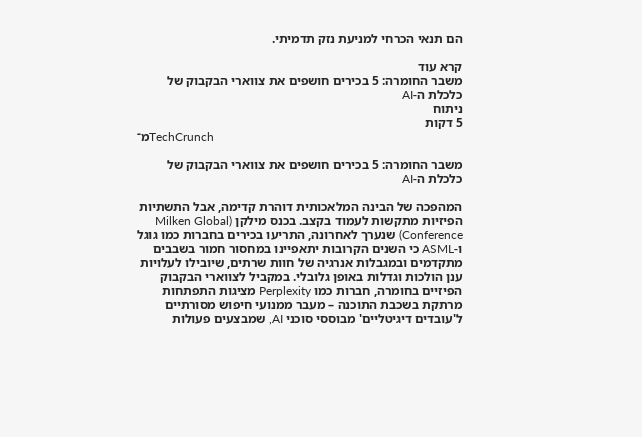הם תנאי הכרחי למניעת נזק תדמיתי.

קרא עוד
משבר החומרה: 5 בכירים חושפים את צווארי הבקבוק של כלכלת ה-AI
ניתוח
5 דקות
מ־TechCrunch

משבר החומרה: 5 בכירים חושפים את צווארי הבקבוק של כלכלת ה-AI

המהפכה של הבינה המלאכותית דוהרת קדימה, אבל התשתיות הפיזיות מתקשות לעמוד בקצב. בכנס מילקן (Milken Global Conference) שנערך לאחרונה, התריעו בכירים בחברות כמו גוגל ו-ASML כי השנים הקרובות יתאפיינו במחסור חמור בשבבים מתקדמים ובמגבלות אנרגיה של חוות שרתים, שיובילו לעלויות ענן הולכות וגדלות באופן גלובלי. במקביל לצווארי הבקבוק הפיזיים בחומרה, חברות כמו Perplexity מציגות התפתחות מרתקת בשכבת התוכנה – מעבר ממנועי חיפוש מסורתיים ל'עובדים דיגיטליים' מבוססי סוכני AI, שמבצעים פעולות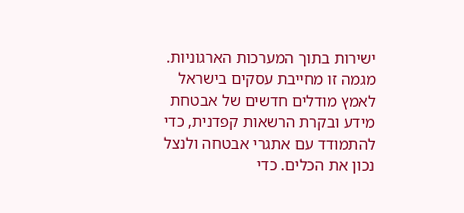ישירות בתוך המערכות הארגוניות. מגמה זו מחייבת עסקים בישראל לאמץ מודלים חדשים של אבטחת מידע ובקרת הרשאות קפדנית, כדי להתמודד עם אתגרי אבטחה ולנצל נכון את הכלים. כדי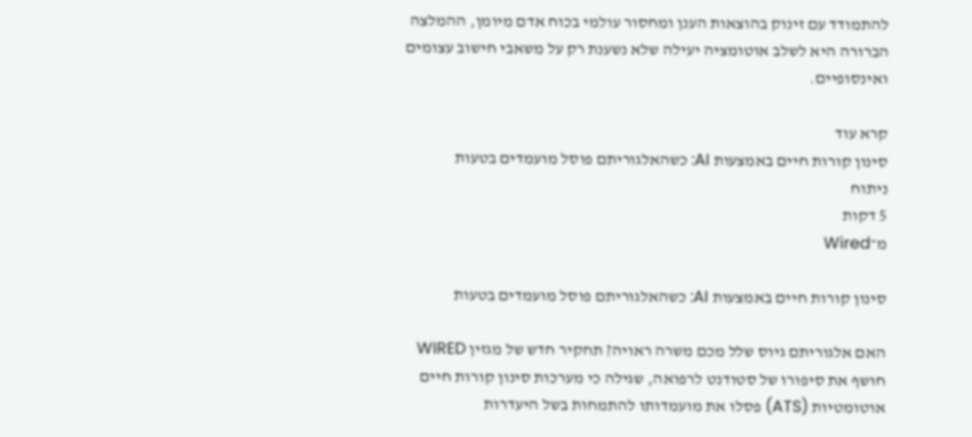להתמודד עם זינוק בהוצאות הענן ומחסור עולמי בכוח אדם מיומן, ההמלצה הברורה היא לשלב אוטומציה יעילה שלא נשענת רק על משאבי חישוב עצומים ואינסופיים.

קרא עוד
סינון קורות חיים באמצעות AI: כשהאלגוריתם פוסל מועמדים בטעות
ניתוח
5 דקות
מ־Wired

סינון קורות חיים באמצעות AI: כשהאלגוריתם פוסל מועמדים בטעות

האם אלגוריתם גיוס שלל מכם משרה ראויה? תחקיר חדש של מגזין WIRED חושף את סיפורו של סטודנט לרפואה, שגילה כי מערכות סינון קורות חיים אוטומטיות (ATS) פסלו את מועמדותו להתמחות בשל היעדרות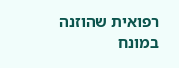רפואית שהוזנה במונח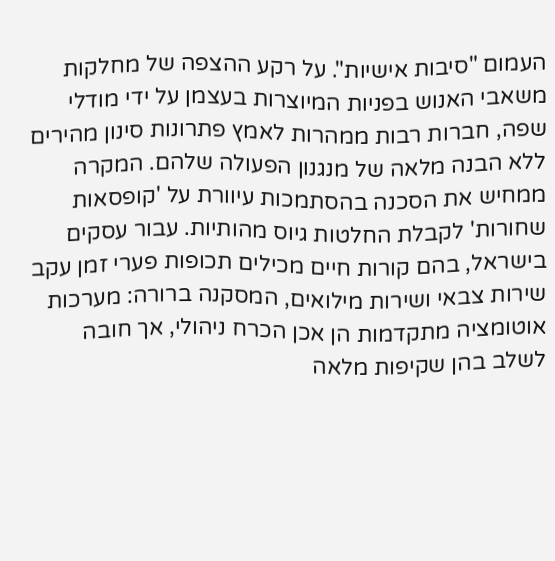העמום "סיבות אישיות". על רקע ההצפה של מחלקות משאבי האנוש בפניות המיוצרות בעצמן על ידי מודלי שפה, חברות רבות ממהרות לאמץ פתרונות סינון מהירים ללא הבנה מלאה של מנגנון הפעולה שלהם. המקרה ממחיש את הסכנה בהסתמכות עיוורת על 'קופסאות שחורות' לקבלת החלטות גיוס מהותיות. עבור עסקים בישראל, בהם קורות חיים מכילים תכופות פערי זמן עקב שירות צבאי ושירות מילואים, המסקנה ברורה: מערכות אוטומציה מתקדמות הן אכן הכרח ניהולי, אך חובה לשלב בהן שקיפות מלאה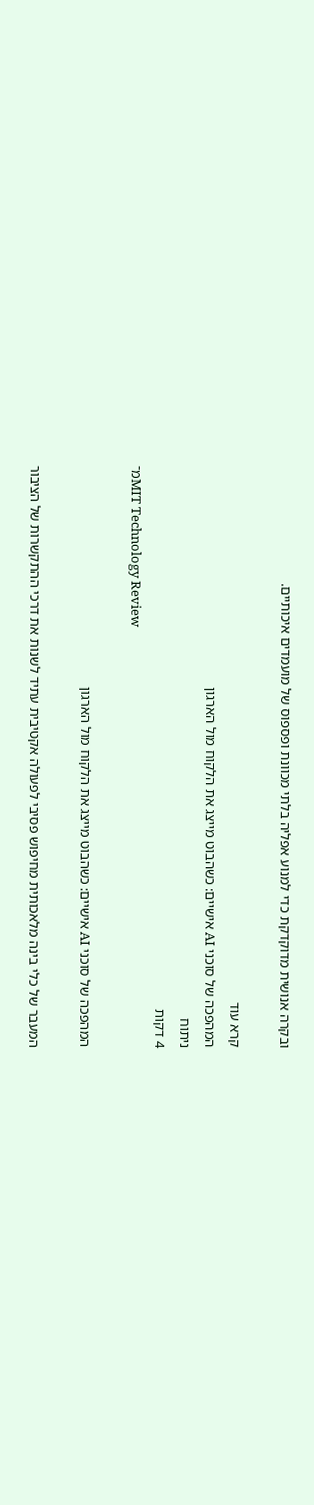ובקרה אנושית מדוקדקת כדי למנוע אפליה בלתי מכוונת ופספוס של מועמדים איכותיים.

קרא עוד
המהפכה של סוכני AI אישיים: כשהבוט מייצג את הלקוח מול הארגון
ניתוח
4 דקות
מ־MIT Technology Review

המהפכה של סוכני AI אישיים: כשהבוט מייצג את הלקוח מול הארגון

המעבר של כלי בינה מלאכותית מחיפוש פסיבי לפעולה אקטיבית עתיד לשנות את דרכי ההתקשרות של הציבור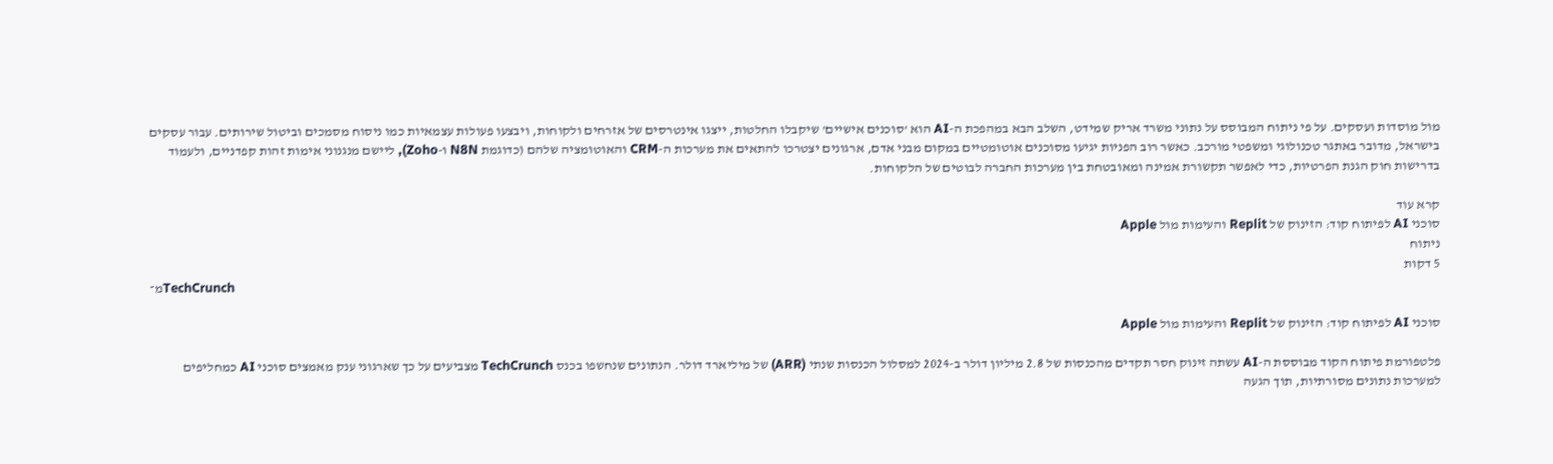מול מוסדות ועסקים. על פי ניתוח המבוסס על נתוני משרד אריק שמידט, השלב הבא במהפכת ה-AI הוא 'סוכנים אישיים' שיקבלו החלטות, ייצגו אינטרסים של אזרחים ולקוחות, ויבצעו פעולות עצמאיות כמו ניסוח מסמכים וביטול שירותים. עבור עסקים בישראל, מדובר באתגר טכנולוגי ומשפטי מורכב. כאשר רוב הפניות יגיעו מסוכנים אוטומטיים במקום מבני אדם, ארגונים יצטרכו להתאים את מערכות ה-CRM והאוטומציה שלהם (כדוגמת N8N ו-Zoho), ליישם מנגנוני אימות זהות קפדניים, ולעמוד בדרישות חוק הגנת הפרטיות, כדי לאפשר תקשורת אמינה ומאובטחת בין מערכות החברה לבוטים של הלקוחות.

קרא עוד
סוכני AI לפיתוח קוד: הזינוק של Replit והעימות מול Apple
ניתוח
5 דקות
מ־TechCrunch

סוכני AI לפיתוח קוד: הזינוק של Replit והעימות מול Apple

פלטפורמת פיתוח הקוד מבוססת ה-AI עשתה זינוק חסר תקדים מהכנסות של 2.8 מיליון דולר ב-2024 למסלול הכנסות שנתי (ARR) של מיליארד דולר. הנתונים שנחשפו בכנס TechCrunch מצביעים על כך שארגוני ענק מאמצים סוכני AI כמחליפים למערכות נתונים מסורתיות, תוך הגעה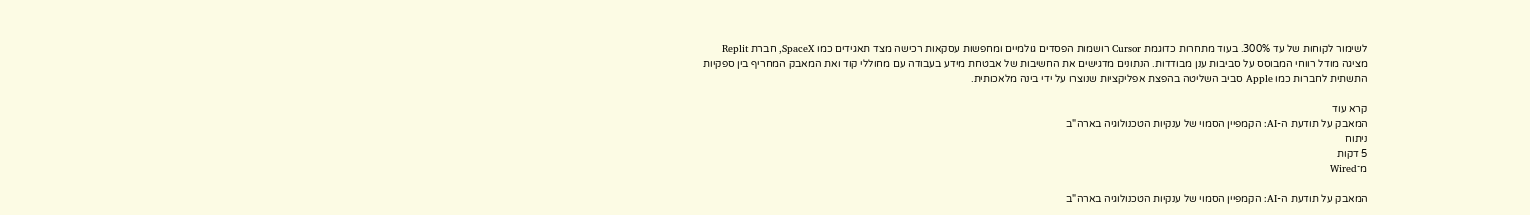לשימור לקוחות של עד 300%. בעוד מתחרות כדוגמת Cursor רושמות הפסדים גולמיים ומחפשות עסקאות רכישה מצד תאגידים כמו SpaceX, חברת Replit מציגה מודל רווחי המבוסס על סביבות ענן מבודדות. הנתונים מדגישים את החשיבות של אבטחת מידע בעבודה עם מחוללי קוד ואת המאבק המחריף בין ספקיות התשתית לחברות כמו Apple סביב השליטה בהפצת אפליקציות שנוצרו על ידי בינה מלאכותית.

קרא עוד
המאבק על תודעת ה-AI: הקמפיין הסמוי של ענקיות הטכנולוגיה בארה"ב
ניתוח
5 דקות
מ־Wired

המאבק על תודעת ה-AI: הקמפיין הסמוי של ענקיות הטכנולוגיה בארה"ב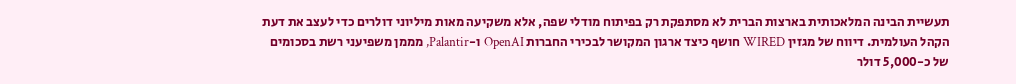תעשיית הבינה המלאכותית בארצות הברית לא מסתפקת רק בפיתוח מודלי שפה, אלא משקיעה מאות מיליוני דולרים כדי לעצב את דעת הקהל העולמית. דיווח של מגזין WIRED חושף כיצד ארגון המקושר לבכירי החברות OpenAI ו-Palantir, מממן משפיעני רשת בסכומים של כ-5,000 דולר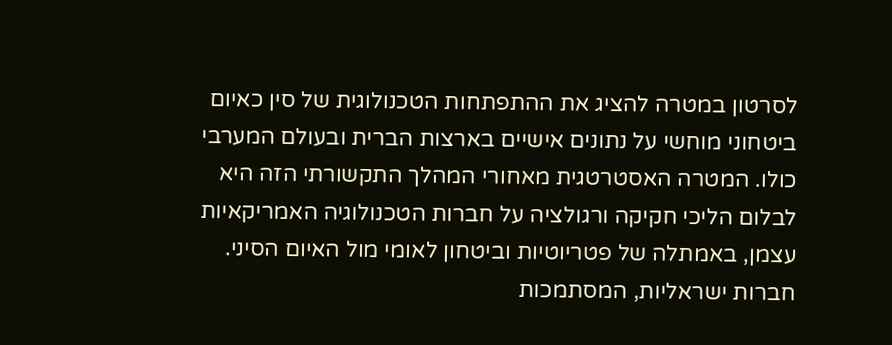לסרטון במטרה להציג את ההתפתחות הטכנולוגית של סין כאיום ביטחוני מוחשי על נתונים אישיים בארצות הברית ובעולם המערבי כולו. המטרה האסטרטגית מאחורי המהלך התקשורתי הזה היא לבלום הליכי חקיקה ורגולציה על חברות הטכנולוגיה האמריקאיות עצמן, באמתלה של פטריוטיות וביטחון לאומי מול האיום הסיני. חברות ישראליות, המסתמכות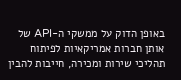באופן הדוק על ממשקי ה-API של אותן חברות אמריקאיות לפיתוח תהליכי שירות ומכירה, חייבות להבין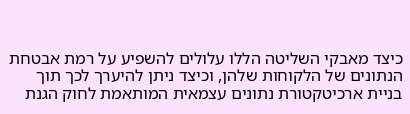כיצד מאבקי השליטה הללו עלולים להשפיע על רמת אבטחת הנתונים של הלקוחות שלהן, וכיצד ניתן להיערך לכך תוך בניית ארכיטקטורת נתונים עצמאית המותאמת לחוק הגנת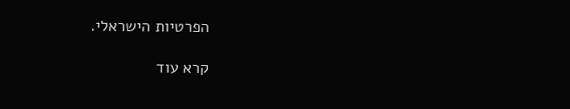הפרטיות הישראלי.

קרא עוד